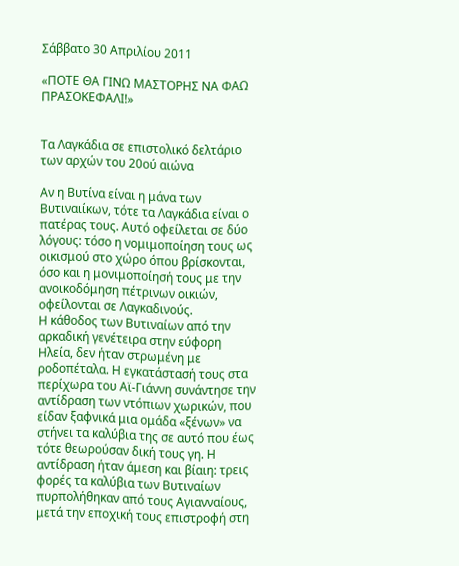Σάββατο 30 Απριλίου 2011

«ΠΟΤΕ ΘΑ ΓΙΝΩ ΜΑΣΤΟΡΗΣ ΝΑ ΦΑΩ ΠΡΑΣΟΚΕΦΑΛΙ!»


Τα Λαγκάδια σε επιστολικό δελτάριο των αρχών του 20ού αιώνα

Αν η Βυτίνα είναι η μάνα των Βυτιναιίκων, τότε τα Λαγκάδια είναι ο πατέρας τους. Αυτό οφείλεται σε δύο λόγους: τόσο η νομιμοποίηση τους ως οικισμού στο χώρο όπου βρίσκονται, όσο και η μονιμοποίησή τους με την ανοικοδόμηση πέτρινων οικιών, οφείλονται σε Λαγκαδινούς.
Η κάθοδος των Βυτιναίων από την αρκαδική γενέτειρα στην εύφορη Ηλεία, δεν ήταν στρωμένη με ροδοπέταλα. Η εγκατάστασή τους στα περίχωρα του Αϊ-Γιάννη συνάντησε την αντίδραση των ντόπιων χωρικών, που είδαν ξαφνικά μια ομάδα «ξένων» να στήνει τα καλύβια της σε αυτό που έως τότε θεωρούσαν δική τους γη. Η αντίδραση ήταν άμεση και βίαιη: τρεις φορές τα καλύβια των Βυτιναίων πυρπολήθηκαν από τους Αγιανναίους, μετά την εποχική τους επιστροφή στη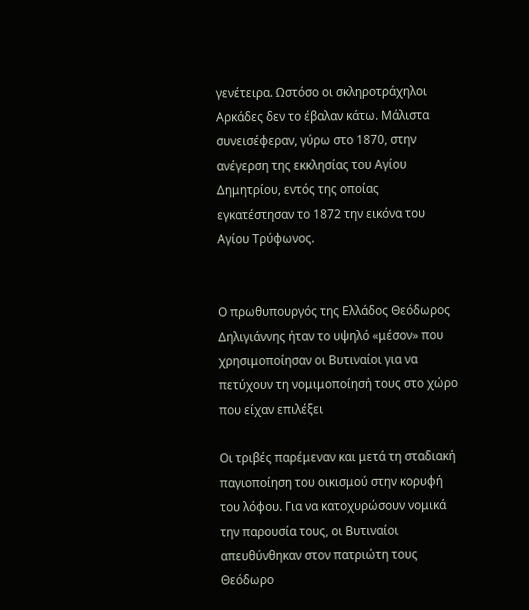γενέτειρα. Ωστόσο οι σκληροτράχηλοι Αρκάδες δεν το έβαλαν κάτω. Μάλιστα συνεισέφεραν, γύρω στο 1870, στην ανέγερση της εκκλησίας του Αγίου Δημητρίου, εντός της οποίας εγκατέστησαν το 1872 την εικόνα του Αγίου Τρύφωνος.


Ο πρωθυπουργός της Ελλάδος Θεόδωρος Δηλιγιάννης ήταν το υψηλό «μέσον» που χρησιμοποίησαν οι Βυτιναίοι για να πετύχουν τη νομιμοποίησή τους στο χώρο που είχαν επιλέξει

Οι τριβές παρέμεναν και μετά τη σταδιακή παγιοποίηση του οικισμού στην κορυφή του λόφου. Για να κατοχυρώσουν νομικά την παρουσία τους, οι Βυτιναίοι απευθύνθηκαν στον πατριώτη τους Θεόδωρο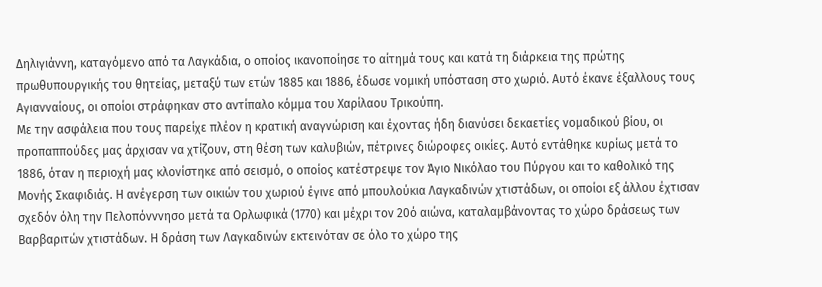Δηλιγιάννη, καταγόμενο από τα Λαγκάδια, ο οποίος ικανοποίησε το αίτημά τους και κατά τη διάρκεια της πρώτης πρωθυπουργικής του θητείας, μεταξύ των ετών 1885 και 1886, έδωσε νομική υπόσταση στο χωριό. Αυτό έκανε έξαλλους τους Αγιανναίους, οι οποίοι στράφηκαν στο αντίπαλο κόμμα του Χαρίλαου Τρικούπη.
Με την ασφάλεια που τους παρείχε πλέον η κρατική αναγνώριση και έχοντας ήδη διανύσει δεκαετίες νομαδικού βίου, οι προπαππούδες μας άρχισαν να χτίζουν, στη θέση των καλυβιών, πέτρινες διώροφες οικίες. Αυτό εντάθηκε κυρίως μετά το 1886, όταν η περιοχή μας κλονίστηκε από σεισμό, ο οποίος κατέστρεψε τον Άγιο Νικόλαο του Πύργου και το καθολικό της Μονής Σκαφιδιάς. Η ανέγερση των οικιών του χωριού έγινε από μπουλούκια Λαγκαδινών χτιστάδων, οι οποίοι εξ άλλου έχτισαν σχεδόν όλη την Πελοπόνννησο μετά τα Ορλωφικά (1770) και μέχρι τον 20ό αιώνα, καταλαμβάνοντας το χώρο δράσεως των Βαρβαριτών χτιστάδων. Η δράση των Λαγκαδινών εκτεινόταν σε όλο το χώρο της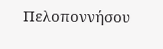Πελοποννήσου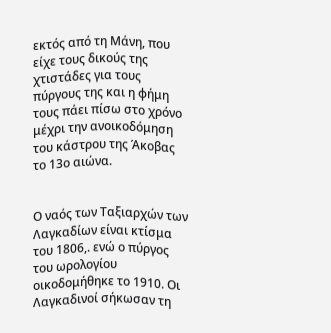εκτός από τη Μάνη, που είχε τους δικούς της χτιστάδες για τους πύργους της και η φήμη τους πάει πίσω στο χρόνο μέχρι την ανοικοδόμηση του κάστρου της Άκοβας το 13ο αιώνα.


Ο ναός των Ταξιαρχών των Λαγκαδίων είναι κτίσμα του 1806,. ενώ ο πύργος του ωρολογίου οικοδομήθηκε το 1910. Οι Λαγκαδινοί σήκωσαν τη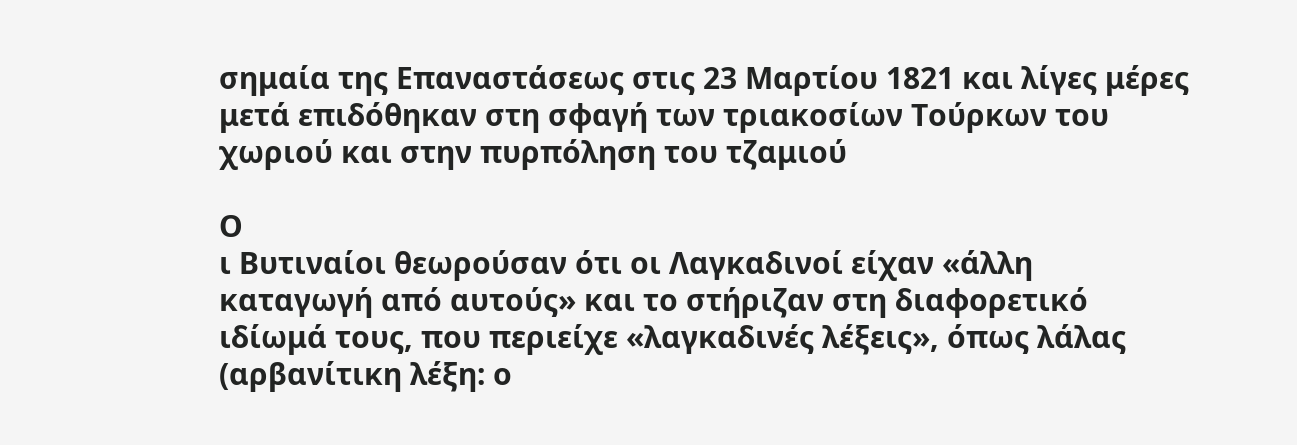σημαία της Επαναστάσεως στις 23 Μαρτίου 1821 και λίγες μέρες μετά επιδόθηκαν στη σφαγή των τριακοσίων Τούρκων του χωριού και στην πυρπόληση του τζαμιού

Ο
ι Βυτιναίοι θεωρούσαν ότι οι Λαγκαδινοί είχαν «άλλη καταγωγή από αυτούς» και το στήριζαν στη διαφορετικό ιδίωμά τους, που περιείχε «λαγκαδινές λέξεις», όπως λάλας (αρβανίτικη λέξη: ο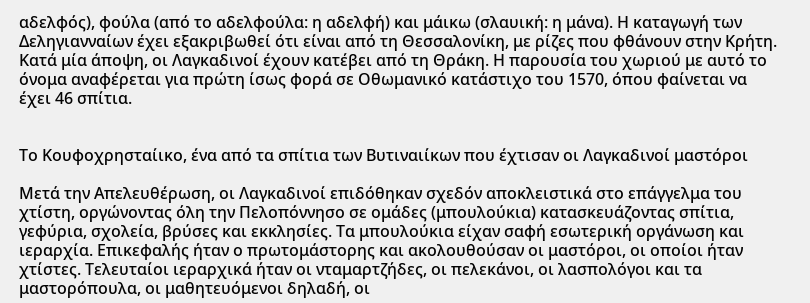αδελφός), φούλα (από το αδελφούλα: η αδελφή) και μάικω (σλαυική: η μάνα). Η καταγωγή των Δεληγιανναίων έχει εξακριβωθεί ότι είναι από τη Θεσσαλονίκη, με ρίζες που φθάνουν στην Κρήτη. Κατά μία άποψη, οι Λαγκαδινοί έχουν κατέβει από τη Θράκη. Η παρουσία του χωριού με αυτό το όνομα αναφέρεται για πρώτη ίσως φορά σε Οθωμανικό κατάστιχο του 1570, όπου φαίνεται να έχει 46 σπίτια.


Το Κουφοχρησταίικο, ένα από τα σπίτια των Βυτιναιίκων που έχτισαν οι Λαγκαδινοί μαστόροι

Μετά την Απελευθέρωση, οι Λαγκαδινοί επιδόθηκαν σχεδόν αποκλειστικά στο επάγγελμα του χτίστη, οργώνοντας όλη την Πελοπόννησο σε ομάδες (μπουλούκια) κατασκευάζοντας σπίτια, γεφύρια, σχολεία, βρύσες και εκκλησίες. Τα μπουλούκια είχαν σαφή εσωτερική οργάνωση και ιεραρχία. Επικεφαλής ήταν ο πρωτομάστορης και ακολουθούσαν οι μαστόροι, οι οποίοι ήταν χτίστες. Τελευταίοι ιεραρχικά ήταν οι νταμαρτζήδες, οι πελεκάνοι, οι λασπολόγοι και τα μαστορόπουλα, οι μαθητευόμενοι δηλαδή, οι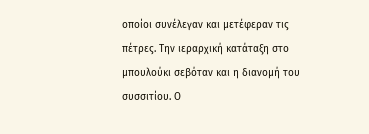οποίοι συνέλεγαν και μετέφεραν τις πέτρες. Την ιεραρχική κατάταξη στο μπουλούκι σεβόταν και η διανομή του συσσιτίου. Ο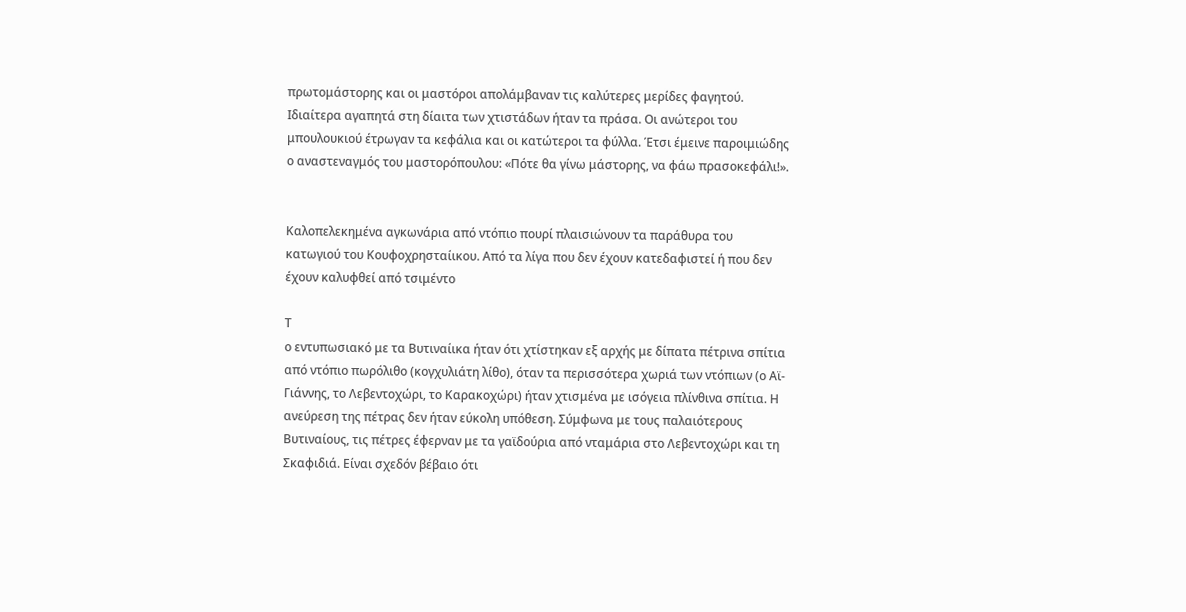πρωτομάστορης και οι μαστόροι απολάμβαναν τις καλύτερες μερίδες φαγητού. Ιδιαίτερα αγαπητά στη δίαιτα των χτιστάδων ήταν τα πράσα. Οι ανώτεροι του μπουλουκιού έτρωγαν τα κεφάλια και οι κατώτεροι τα φύλλα. Έτσι έμεινε παροιμιώδης ο αναστεναγμός του μαστορόπουλου: «Πότε θα γίνω μάστορης, να φάω πρασοκεφάλι!».


Καλοπελεκημένα αγκωνάρια από ντόπιο πουρί πλαισιώνουν τα παράθυρα του κατωγιού του Κουφοχρησταίικου. Από τα λίγα που δεν έχουν κατεδαφιστεί ή που δεν έχουν καλυφθεί από τσιμέντο

Τ
ο εντυπωσιακό με τα Βυτιναίικα ήταν ότι χτίστηκαν εξ αρχής με δίπατα πέτρινα σπίτια από ντόπιο πωρόλιθο (κογχυλιάτη λίθο), όταν τα περισσότερα χωριά των ντόπιων (ο Αϊ-Γιάννης, το Λεβεντοχώρι, το Καρακοχώρι) ήταν χτισμένα με ισόγεια πλίνθινα σπίτια. Η ανεύρεση της πέτρας δεν ήταν εύκολη υπόθεση. Σύμφωνα με τους παλαιότερους Βυτιναίους, τις πέτρες έφερναν με τα γαϊδούρια από νταμάρια στο Λεβεντοχώρι και τη Σκαφιδιά. Είναι σχεδόν βέβαιο ότι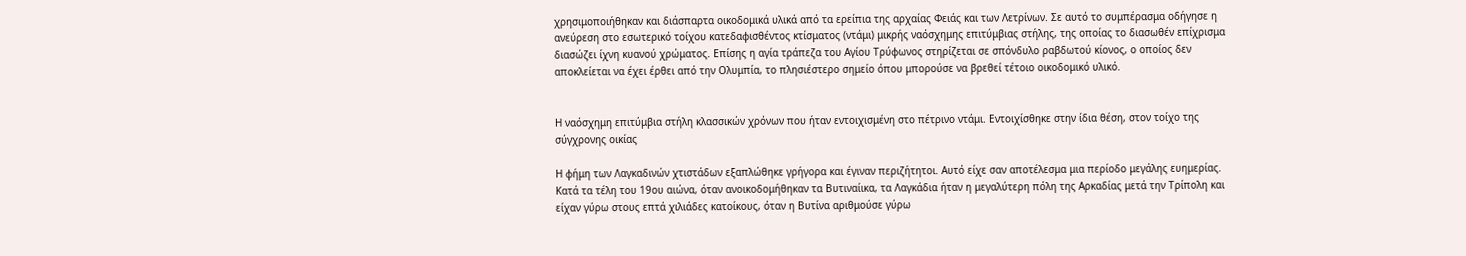χρησιμοποιήθηκαν και διάσπαρτα οικοδομικά υλικά από τα ερείπια της αρχαίας Φειάς και των Λετρίνων. Σε αυτό το συμπέρασμα οδήγησε η ανεύρεση στο εσωτερικό τοίχου κατεδαφισθέντος κτίσματος (ντάμι) μικρής ναόσχημης επιτύμβιας στήλης, της οποίας το διασωθέν επίχρισμα διασώζει ίχνη κυανού χρώματος. Επίσης η αγία τράπεζα του Αγίου Τρύφωνος στηρίζεται σε σπόνδυλο ραβδωτού κίονος, ο οποίος δεν αποκλείεται να έχει έρθει από την Ολυμπία, το πλησιέστερο σημείο όπου μπορούσε να βρεθεί τέτοιο οικοδομικό υλικό.


Η ναόσχημη επιτύμβια στήλη κλασσικών χρόνων που ήταν εντοιχισμένη στο πέτρινο ντάμι. Εντοιχίσθηκε στην ίδια θέση, στον τοίχο της σύγχρονης οικίας

Η φήμη των Λαγκαδινών χτιστάδων εξαπλώθηκε γρήγορα και έγιναν περιζήτητοι. Αυτό είχε σαν αποτέλεσμα μια περίοδο μεγάλης ευημερίας. Κατά τα τέλη του 19ου αιώνα, όταν ανοικοδομήθηκαν τα Βυτιναίικα, τα Λαγκάδια ήταν η μεγαλύτερη πόλη της Αρκαδίας μετά την Τρίπολη και είχαν γύρω στους επτά χιλιάδες κατοίκους, όταν η Βυτίνα αριθμούσε γύρω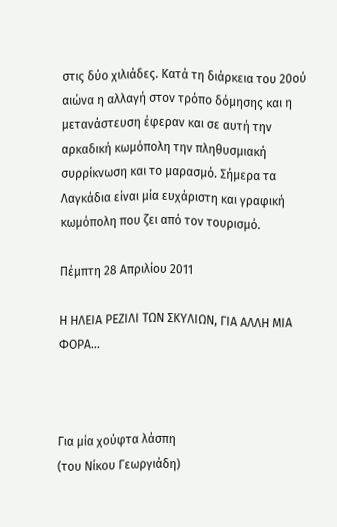στις δύο χιλιάδες. Κατά τη διάρκεια του 20ού αιώνα η αλλαγή στον τρόπο δόμησης και η μετανάστευση έφεραν και σε αυτή την αρκαδική κωμόπολη την πληθυσμιακή συρρίκνωση και το μαρασμό. Σήμερα τα Λαγκάδια είναι μία ευχάριστη και γραφική κωμόπολη που ζει από τον τουρισμό.

Πέμπτη 28 Απριλίου 2011

Η ΗΛΕΙΑ ΡΕΖΙΛΙ ΤΩΝ ΣΚΥΛΙΩΝ, ΓΙΑ ΑΛΛΗ ΜΙΑ ΦΟΡΑ...



Για μία χούφτα λάσπη
(του Νίκου Γεωργιάδη)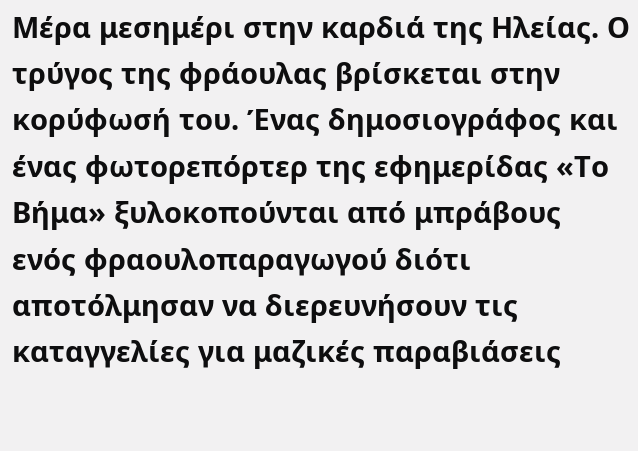Μέρα μεσημέρι στην καρδιά της Ηλείας. Ο τρύγος της φράουλας βρίσκεται στην κορύφωσή του. Ένας δημοσιογράφος και ένας φωτορεπόρτερ της εφημερίδας «Το Βήμα» ξυλοκοπούνται από μπράβους ενός φραουλοπαραγωγού διότι αποτόλμησαν να διερευνήσουν τις καταγγελίες για μαζικές παραβιάσεις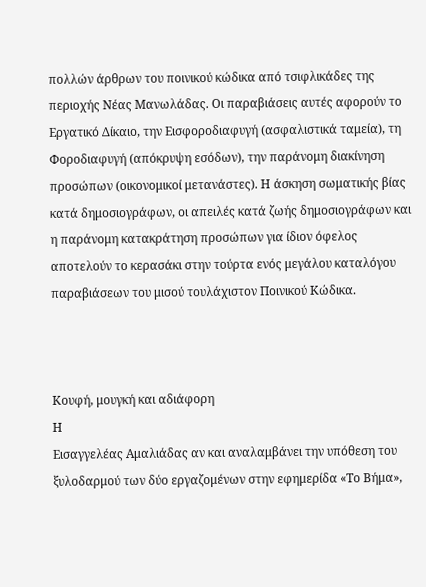πολλών άρθρων του ποινικού κώδικα από τσιφλικάδες της περιοχής Νέας Μανωλάδας. Οι παραβιάσεις αυτές αφορούν το Εργατικό Δίκαιο, την Εισφοροδιαφυγή (ασφαλιστικά ταμεία), τη Φοροδιαφυγή (απόκρυψη εσόδων), την παράνομη διακίνηση προσώπων (οικονομικοί μετανάστες). Η άσκηση σωματικής βίας κατά δημοσιογράφων, οι απειλές κατά ζωής δημοσιογράφων και η παράνομη κατακράτηση προσώπων για ίδιον όφελος αποτελούν το κερασάκι στην τούρτα ενός μεγάλου καταλόγου παραβιάσεων του μισού τουλάχιστον Ποινικού Κώδικα.



Κουφή, μουγκή και αδιάφορη
Η
Εισαγγελέας Αμαλιάδας αν και αναλαμβάνει την υπόθεση του ξυλοδαρμού των δύο εργαζομένων στην εφημερίδα «Το Βήμα»,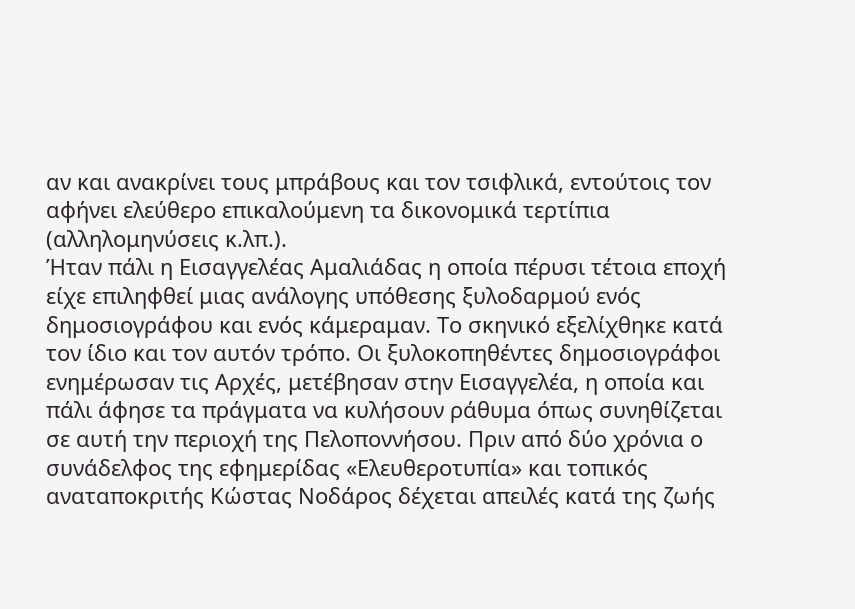αν και ανακρίνει τους μπράβους και τον τσιφλικά, εντούτοις τον αφήνει ελεύθερο επικαλούμενη τα δικονομικά τερτίπια (αλληλομηνύσεις κ.λπ.).
Ήταν πάλι η Εισαγγελέας Αμαλιάδας η οποία πέρυσι τέτοια εποχή είχε επιληφθεί μιας ανάλογης υπόθεσης ξυλοδαρμού ενός δημοσιογράφου και ενός κάμεραμαν. Το σκηνικό εξελίχθηκε κατά τον ίδιο και τον αυτόν τρόπο. Οι ξυλοκοπηθέντες δημοσιογράφοι ενημέρωσαν τις Αρχές, μετέβησαν στην Εισαγγελέα, η οποία και πάλι άφησε τα πράγματα να κυλήσουν ράθυμα όπως συνηθίζεται σε αυτή την περιοχή της Πελοποννήσου. Πριν από δύο χρόνια ο συνάδελφος της εφημερίδας «Ελευθεροτυπία» και τοπικός αναταποκριτής Κώστας Νοδάρος δέχεται απειλές κατά της ζωής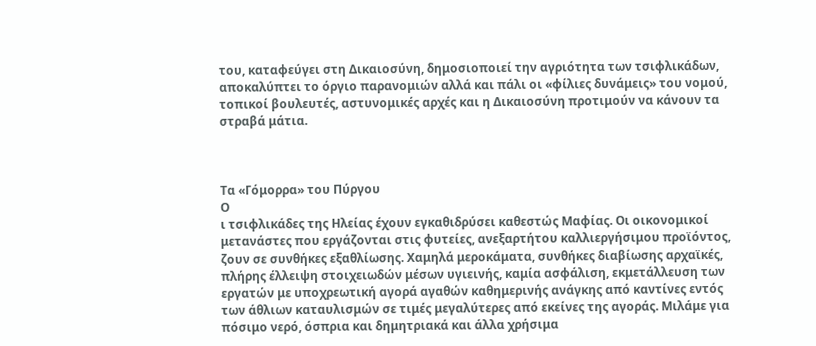του, καταφεύγει στη Δικαιοσύνη, δημοσιοποιεί την αγριότητα των τσιφλικάδων, αποκαλύπτει το όργιο παρανομιών αλλά και πάλι οι «φίλιες δυνάμεις» του νομού, τοπικοί βουλευτές, αστυνομικές αρχές και η Δικαιοσύνη προτιμούν να κάνουν τα στραβά μάτια.



Τα «Γόμορρα» του Πύργου
Ο
ι τσιφλικάδες της Ηλείας έχουν εγκαθιδρύσει καθεστώς Μαφίας. Οι οικονομικοί μετανάστες που εργάζονται στις φυτείες, ανεξαρτήτου καλλιεργήσιμου προϊόντος, ζουν σε συνθήκες εξαθλίωσης. Χαμηλά μεροκάματα, συνθήκες διαβίωσης αρχαϊκές, πλήρης έλλειψη στοιχειωδών μέσων υγιεινής, καμία ασφάλιση, εκμετάλλευση των εργατών με υποχρεωτική αγορά αγαθών καθημερινής ανάγκης από καντίνες εντός των άθλιων καταυλισμών σε τιμές μεγαλύτερες από εκείνες της αγοράς. Μιλάμε για πόσιμο νερό, όσπρια και δημητριακά και άλλα χρήσιμα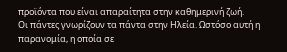προϊόντα που είναι απαραίτητα στην καθημερινή ζωή.
Οι πάντες γνωρίζουν τα πάντα στην Ηλεία. Ωστόσο αυτή η παρανομία, η οποία σε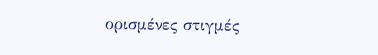ορισμένες στιγμές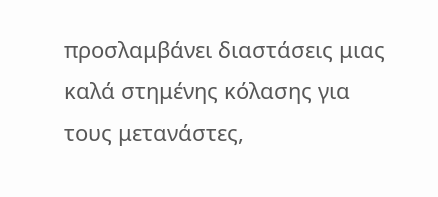προσλαμβάνει διαστάσεις μιας καλά στημένης κόλασης για τους μετανάστες,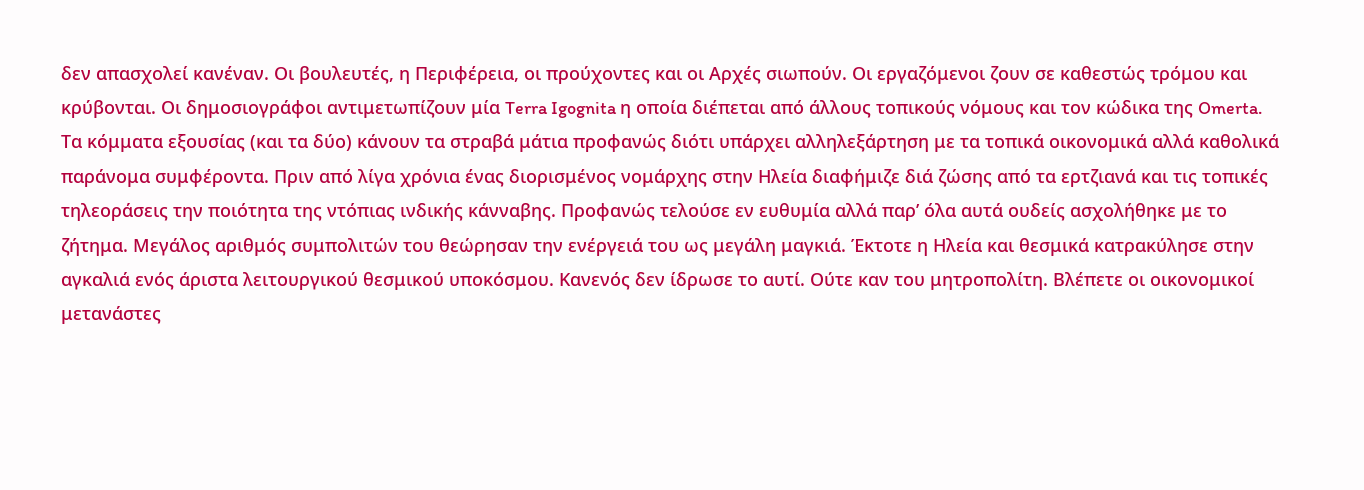δεν απασχολεί κανέναν. Οι βουλευτές, η Περιφέρεια, οι προύχοντες και οι Αρχές σιωπούν. Οι εργαζόμενοι ζουν σε καθεστώς τρόμου και κρύβονται. Οι δημοσιογράφοι αντιμετωπίζουν μία Terra Igognita η οποία διέπεται από άλλους τοπικούς νόμους και τον κώδικα της Omerta. Τα κόμματα εξουσίας (και τα δύο) κάνουν τα στραβά μάτια προφανώς διότι υπάρχει αλληλεξάρτηση με τα τοπικά οικονομικά αλλά καθολικά παράνομα συμφέροντα. Πριν από λίγα χρόνια ένας διορισμένος νομάρχης στην Ηλεία διαφήμιζε διά ζώσης από τα ερτζιανά και τις τοπικές τηλεοράσεις την ποιότητα της ντόπιας ινδικής κάνναβης. Προφανώς τελούσε εν ευθυμία αλλά παρ’ όλα αυτά ουδείς ασχολήθηκε με το ζήτημα. Μεγάλος αριθμός συμπολιτών του θεώρησαν την ενέργειά του ως μεγάλη μαγκιά. Έκτοτε η Ηλεία και θεσμικά κατρακύλησε στην αγκαλιά ενός άριστα λειτουργικού θεσμικού υποκόσμου. Κανενός δεν ίδρωσε το αυτί. Ούτε καν του μητροπολίτη. Βλέπετε οι οικονομικοί μετανάστες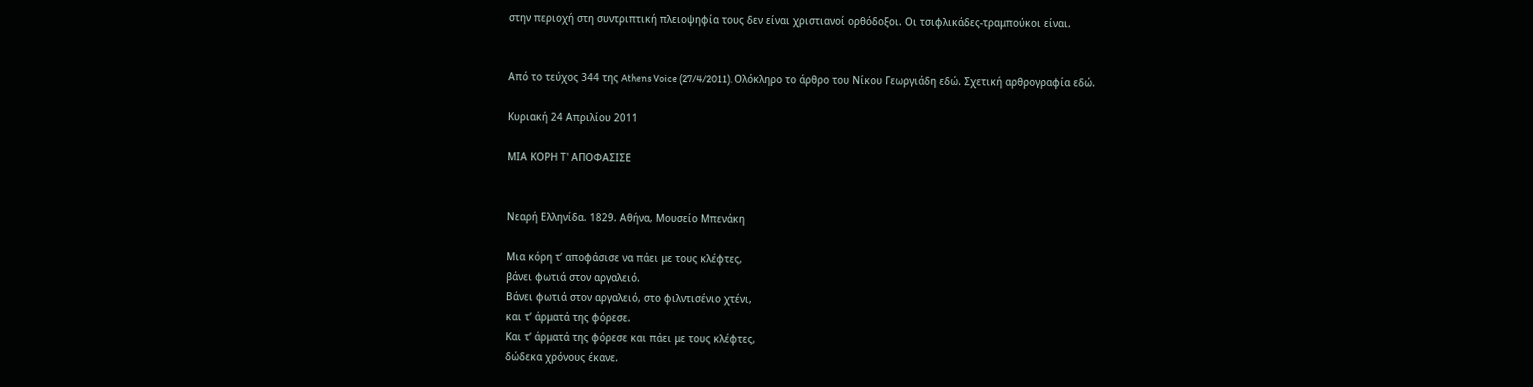στην περιοχή στη συντριπτική πλειοψηφία τους δεν είναι χριστιανοί ορθόδοξοι. Οι τσιφλικάδες-τραμπούκοι είναι.


Από το τεύχος 344 της Athens Voice (27/4/2011). Ολόκληρο το άρθρο του Νίκου Γεωργιάδη εδώ. Σχετική αρθρογραφία εδώ.

Κυριακή 24 Απριλίου 2011

ΜΙΑ ΚΟΡΗ Τ' ΑΠΟΦΑΣΙΣΕ


Νεαρή Ελληνίδα. 1829. Αθήνα, Μουσείο Μπενάκη

Μια κόρη τ’ αποφάσισε να πάει με τους κλέφτες,
βάνει φωτιά στον αργαλειό.
Βάνει φωτιά στον αργαλειό, στο φιλντισένιο χτένι,
και τ’ άρματά της φόρεσε.
Και τ’ άρματά της φόρεσε και πάει με τους κλέφτες,
δώδεκα χρόνους έκανε.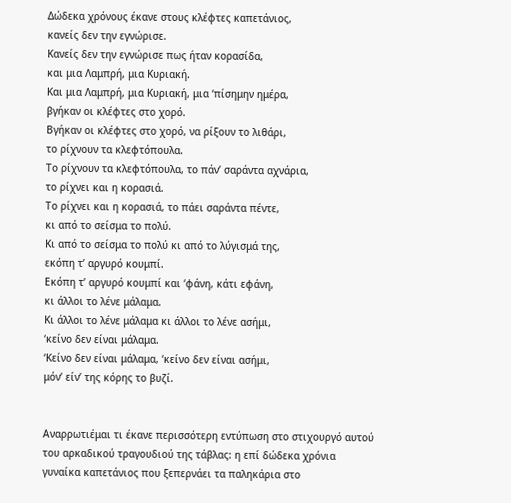Δώδεκα χρόνους έκανε στους κλέφτες καπετάνιος,
κανείς δεν την εγνώρισε.
Κανείς δεν την εγνώρισε πως ήταν κορασίδα,
και μια Λαμπρή, μια Κυριακή.
Και μια Λαμπρή, μια Κυριακή, μια ‘πίσημην ημέρα,
βγήκαν οι κλέφτες στο χορό.
Βγήκαν οι κλέφτες στο χορό, να ρίξουν το λιθάρι,
το ρίχνουν τα κλεφτόπουλα.
Το ρίχνουν τα κλεφτόπουλα, το πάν’ σαράντα αχνάρια,
το ρίχνει και η κορασιά.
Το ρίχνει και η κορασιά, το πάει σαράντα πέντε,
κι από το σείσμα το πολύ.
Κι από το σείσμα το πολύ κι από το λύγισμά της,
εκόπη τ’ αργυρό κουμπί.
Εκόπη τ’ αργυρό κουμπί και ‘φάνη, κάτι εφάνη,
κι άλλοι το λένε μάλαμα.
Κι άλλοι το λένε μάλαμα κι άλλοι το λένε ασήμι,
‘κείνο δεν είναι μάλαμα.
‘Κείνο δεν είναι μάλαμα, ‘κείνο δεν είναι ασήμι,
μόν’ είν’ της κόρης το βυζί.


Αναρρωτιέμαι τι έκανε περισσότερη εντύπωση στο στιχουργό αυτού του αρκαδικού τραγουδιού της τάβλας: η επί δώδεκα χρόνια γυναίκα καπετάνιος που ξεπερνάει τα παληκάρια στο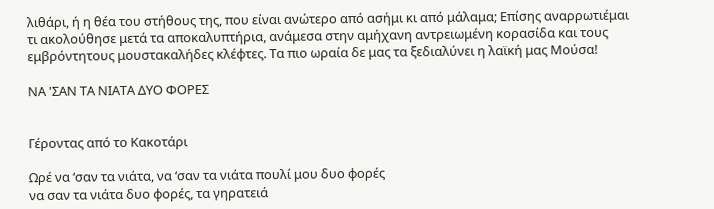λιθάρι, ή η θέα του στήθους της, που είναι ανώτερο από ασήμι κι από μάλαμα; Επίσης αναρρωτιέμαι τι ακολούθησε μετά τα αποκαλυπτήρια, ανάμεσα στην αμήχανη αντρειωμένη κορασίδα και τους εμβρόντητους μουστακαλήδες κλέφτες. Τα πιο ωραία δε μας τα ξεδιαλύνει η λαϊκή μας Μούσα!

ΝΑ 'ΣΑΝ ΤΑ ΝΙΑΤΑ ΔΥΟ ΦΟΡΕΣ


Γέροντας από το Κακοτάρι

Ωρέ να ‘σαν τα νιάτα, να ‘σαν τα νιάτα πουλί μου δυο φορές
να σαν τα νιάτα δυο φορές, τα γηρατειά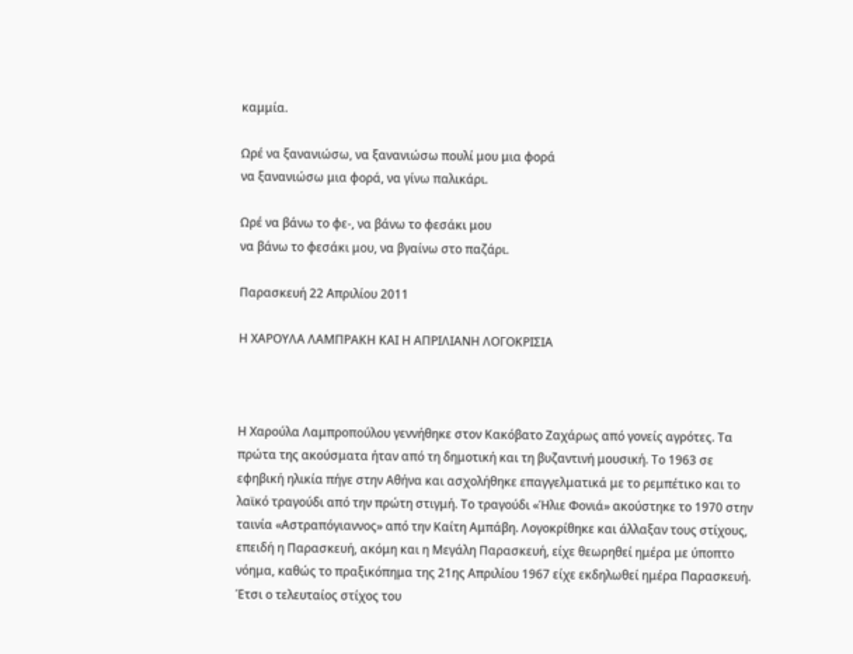καμμία.

Ωρέ να ξανανιώσω, να ξανανιώσω πουλί μου μια φορά
να ξανανιώσω μια φορά, να γίνω παλικάρι.

Ωρέ να βάνω το φε-, να βάνω το φεσάκι μου
να βάνω το φεσάκι μου, να βγαίνω στο παζάρι.

Παρασκευή 22 Απριλίου 2011

Η ΧΑΡΟΥΛΑ ΛΑΜΠΡΑΚΗ ΚΑΙ Η ΑΠΡΙΛΙΑΝΗ ΛΟΓΟΚΡΙΣΙΑ



Η Χαρούλα Λαμπροπούλου γεννήθηκε στον Κακόβατο Ζαχάρως από γονείς αγρότες. Τα πρώτα της ακούσματα ήταν από τη δημοτική και τη βυζαντινή μουσική. Το 1963 σε εφηβική ηλικία πήγε στην Αθήνα και ασχολήθηκε επαγγελματικά με το ρεμπέτικο και το λαϊκό τραγούδι από την πρώτη στιγμή. Το τραγούδι «Ήλιε Φονιά» ακούστηκε το 1970 στην ταινία «Αστραπόγιαννος» από την Καίτη Αμπάβη. Λογοκρίθηκε και άλλαξαν τους στίχους, επειδή η Παρασκευή, ακόμη και η Μεγάλη Παρασκευή, είχε θεωρηθεί ημέρα με ύποπτο νόημα, καθώς το πραξικόπημα της 21ης Απριλίου 1967 είχε εκδηλωθεί ημέρα Παρασκευή. Έτσι ο τελευταίος στίχος του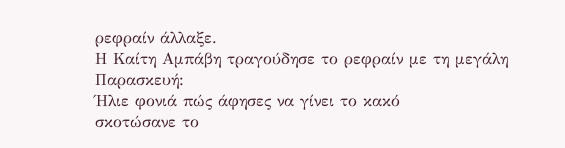ρεφραίν άλλαξε.
Η Καίτη Αμπάβη τραγούδησε το ρεφραίν με τη μεγάλη Παρασκευή:
Ήλιε φονιά πώς άφησες να γίνει το κακό
σκοτώσανε το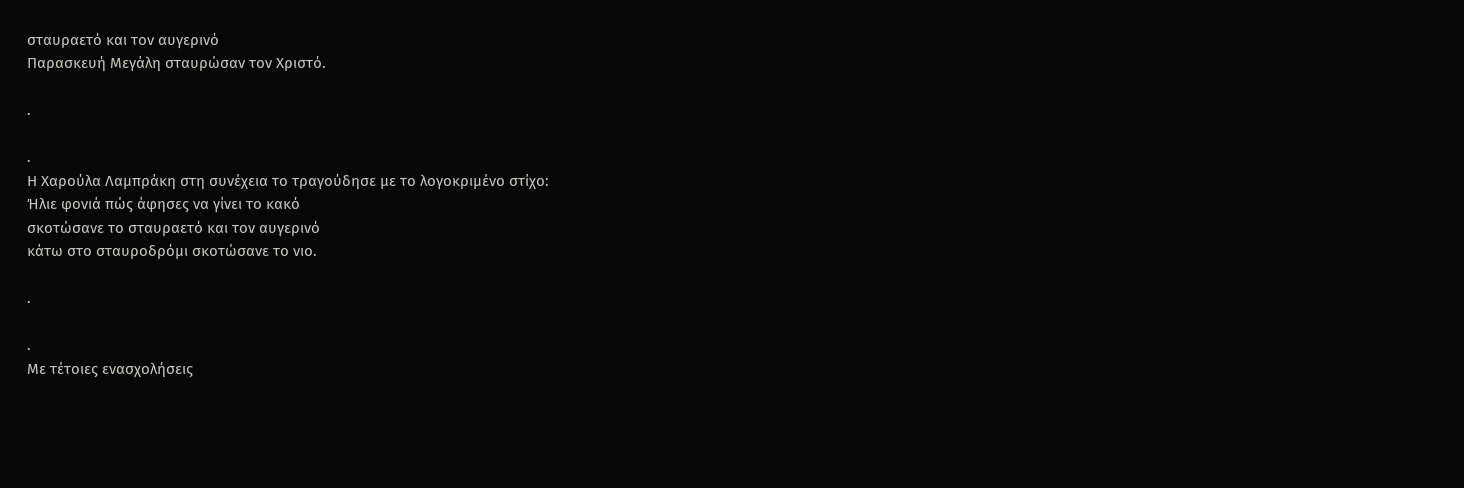σταυραετό και τον αυγερινό
Παρασκευή Μεγάλη σταυρώσαν τον Χριστό.

.

.
Η Χαρούλα Λαμπράκη στη συνέχεια το τραγούδησε με το λογοκριμένο στίχο:
Ήλιε φονιά πώς άφησες να γίνει το κακό
σκοτώσανε το σταυραετό και τον αυγερινό
κάτω στο σταυροδρόμι σκοτώσανε το νιο.

.

.
Με τέτοιες ενασχολήσεις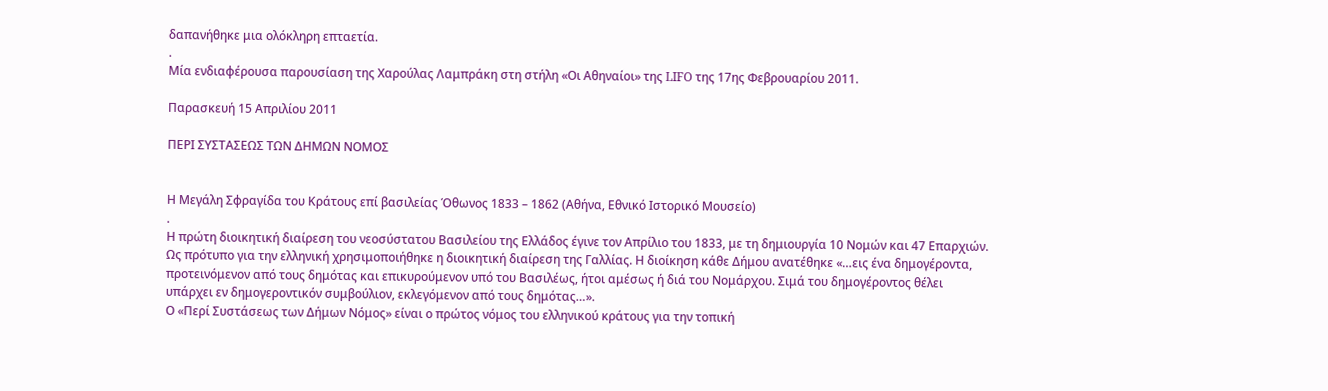δαπανήθηκε μια ολόκληρη επταετία.
.
Μία ενδιαφέρουσα παρουσίαση της Χαρούλας Λαμπράκη στη στήλη «Οι Αθηναίοι» της LIFO της 17ης Φεβρουαρίου 2011.

Παρασκευή 15 Απριλίου 2011

ΠΕΡΙ ΣΥΣΤΑΣΕΩΣ ΤΩΝ ΔΗΜΩΝ ΝΟΜΟΣ


Η Μεγάλη Σφραγίδα του Κράτους επί βασιλείας Όθωνος 1833 – 1862 (Αθήνα, Εθνικό Ιστορικό Μουσείο)
.
Η πρώτη διοικητική διαίρεση του νεοσύστατου Βασιλείου της Ελλάδος έγινε τον Απρίλιο του 1833, με τη δημιουργία 10 Nομών και 47 Επαρχιών. Ως πρότυπο για την ελληνική χρησιμοποιήθηκε η διοικητική διαίρεση της Γαλλίας. Η διοίκηση κάθε Δήμου ανατέθηκε «…εις ένα δημογέροντα, προτεινόμενον από τους δημότας και επικυρούμενον υπό του Βασιλέως, ήτοι αμέσως ή διά του Νομάρχου. Σιμά του δημογέροντος θέλει υπάρχει εν δημογεροντικόν συμβούλιον, εκλεγόμενον από τους δημότας…».
Ο «Περί Συστάσεως των Δήμων Νόμος» είναι ο πρώτος νόμος του ελληνικού κράτους για την τοπική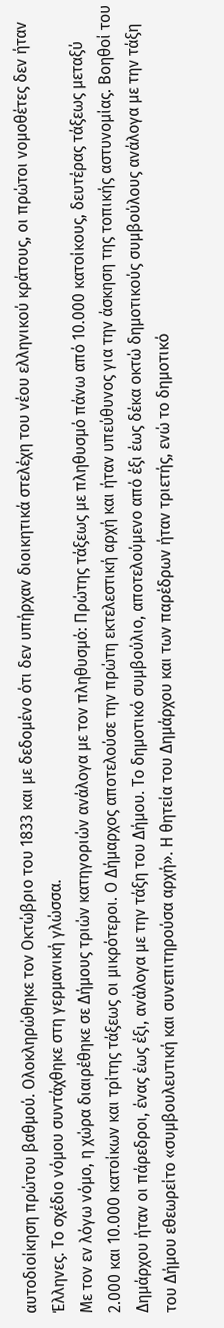αυτοδιοίκηση πρώτου βαθμού. Ολοκληρώθηκε τον Οκτώβριο του 1833 και με δεδομένο ότι δεν υπήρχαν διοικητικά στελέχη του νέου ελληνικού κράτους, οι πρώτοι νομοθέτες δεν ήταν Έλληνες. Το σχέδιο νόμου συντάχθηκε στη γερμανική γλώσσα.
Με τον εν λόγω νόμο, η χώρα διαιρέθηκε σε Δήμους τριών κατηγοριών ανάλογα με τον πληθυσμό: Πρώτης τάξεως με πληθυσμό πάνω από 10.000 κατοίκους, δευτέρας τάξεως μεταξύ 2.000 και 10.000 κατοίκων και τρίτης τάξεως οι μικρότεροι. Ο Δήμαρχος αποτελούσε την πρώτη εκτελεστική αρχή και ήταν υπεύθυνος για την άσκηση της τοπικής αστυνομίας. Βοηθοί του Δημάρχου ήταν οι πάρεδροι, ένας έως έξι, ανάλογα με την τάξη του Δήμου. Το δημοτικό συμβούλιο, αποτελούμενο από έξι έως δέκα οκτώ δημοτικούς συμβούλους ανάλογα με την τάξη του Δήμου εθεωρείτο «συμβουλευτική και συνεπιτηρούσα αρχή». Η θητεία του Δημάρχου και των παρέδρων ήταν τριετής, ενώ το δημοτικό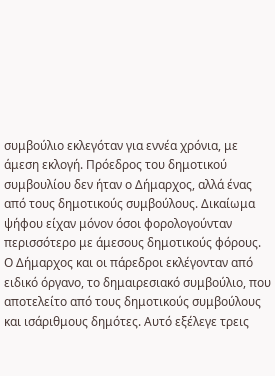συμβούλιο εκλεγόταν για εννέα χρόνια, με άμεση εκλογή. Πρόεδρος του δημοτικού συμβουλίου δεν ήταν ο Δήμαρχος, αλλά ένας από τους δημοτικούς συμβούλους. Δικαίωμα ψήφου είχαν μόνον όσοι φορολογούνταν περισσότερο με άμεσους δημοτικούς φόρους. Ο Δήμαρχος και οι πάρεδροι εκλέγονταν από ειδικό όργανο, το δημαιρεσιακό συμβούλιο, που αποτελείτο από τους δημοτικούς συμβούλους και ισάριθμους δημότες. Αυτό εξέλεγε τρεις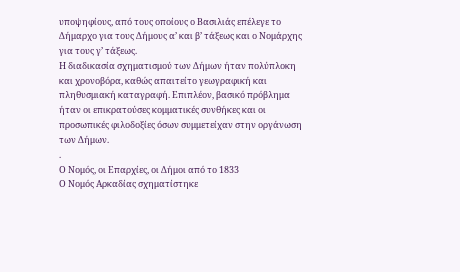υποψηφίους, από τους οποίους ο Βασιλιάς επέλεγε το Δήμαρχο για τους Δήμους α’ και β’ τάξεως και ο Νομάρχης για τους γ’ τάξεως.
Η διαδικασία σχηματισμού των Δήμων ήταν πολύπλοκη και χρονοβόρα, καθώς απαιτείτο γεωγραφική και πληθυσμιακή καταγραφή. Επιπλέον, βασικό πρόβλημα ήταν οι επικρατούσες κομματικές συνθήκες και οι προσωπικές φιλοδοξίες όσων συμμετείχαν στην οργάνωση των Δήμων.
.
Ο Νομός, οι Επαρχίες, οι Δήμοι από το 1833
Ο Νομός Αρκαδίας σχηματίστηκε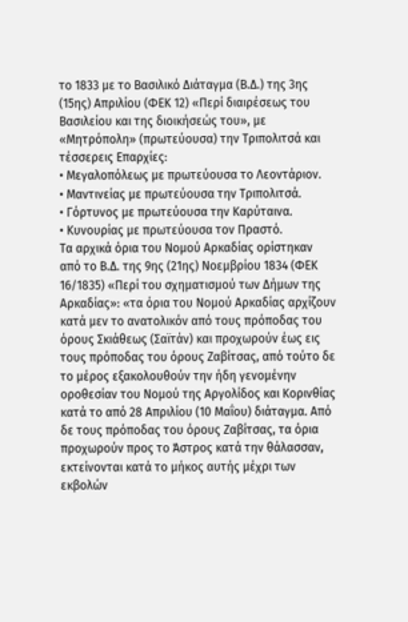το 1833 με το Βασιλικό Διάταγμα (Β.Δ.) της 3ης (15ης) Απριλίου (ΦΕΚ 12) «Περί διαιρέσεως του Βασιλείου και της διοικήσεώς του», με «Μητρόπολη» (πρωτεύουσα) την Τριπολιτσά και τέσσερεις Επαρχίες:
• Μεγαλοπόλεως με πρωτεύουσα το Λεοντάριον.
• Μαντινείας με πρωτεύουσα την Τριπολιτσά.
• Γόρτυνος με πρωτεύουσα την Καρύταινα.
• Κυνουρίας με πρωτεύουσα τον Πραστό.
Τα αρχικά όρια του Νομού Αρκαδίας ορίστηκαν από το Β.Δ. της 9ης (21ης) Νοεμβρίου 1834 (ΦΕΚ 16/1835) «Περί του σχηματισμού των Δήμων της Αρκαδίας»: «τα όρια του Νομού Αρκαδίας αρχίζουν κατά μεν το ανατολικόν από τους πρόποδας του όρους Σκιάθεως (Σαϊτάν) και προχωρούν έως εις τους πρόποδας του όρους Ζαβίτσας, από τούτο δε το μέρος εξακολουθούν την ήδη γενομένην οροθεσίαν του Νομού της Αργολίδος και Κορινθίας κατά το από 28 Απριλίου (10 Μαΐου) διάταγμα. Από δε τους πρόποδας του όρους Ζαβίτσας, τα όρια προχωρούν προς το Άστρος κατά την θάλασσαν, εκτείνονται κατά το μήκος αυτής μέχρι των εκβολών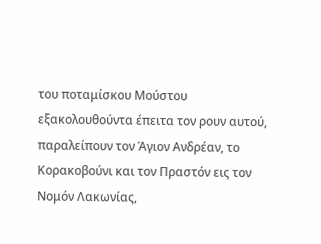του ποταμίσκου Μούστου εξακολουθούντα έπειτα τον ρουν αυτού, παραλείπουν τον Άγιον Ανδρέαν, το Κορακοβούνι και τον Πραστόν εις τον Νομόν Λακωνίας,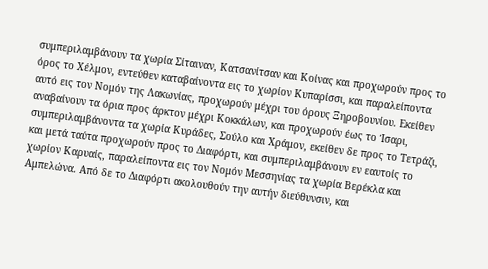συμπεριλαμβάνουν τα χωρία Σίταιναν, Κατσανίτσαν και Κοίνας και προχωρούν προς το όρος το Χέλμον, εντεύθεν καταβαίνοντα εις το χωρίον Κυπαρίσσι, και παραλείποντα αυτό εις τον Νομόν της Λακωνίας, προχωρούν μέχρι του όρους Ξηροβουνίου. Εκείθεν αναβαίνουν τα όρια προς άρκτον μέχρι Κοκκάλων, και προχωρούν έως το Ίσαρι, συμπεριλαμβάνοντα τα χωρία Κυράδες, Σούλο και Χράμον, εκείθεν δε προς το Τετράζι, και μετά ταύτα προχωρούν προς το Διαφόρτι, και συμπεριλαμβάνουν εν εαυτοίς το χωρίον Καρυαίς, παραλείποντα εις τον Νομόν Μεσσηνίας τα χωρία Βερέκλα και Αμπελώνα. Από δε το Διαφόρτι ακολουθούν την αυτήν διεύθυνσιν, και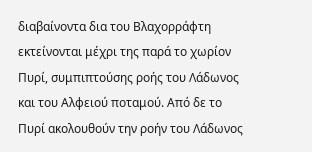διαβαίνοντα δια του Βλαχορράφτη εκτείνονται μέχρι της παρά το χωρίον Πυρί, συμπιπτούσης ροής του Λάδωνος και του Αλφειού ποταμού. Από δε το Πυρί ακολουθούν την ροήν του Λάδωνος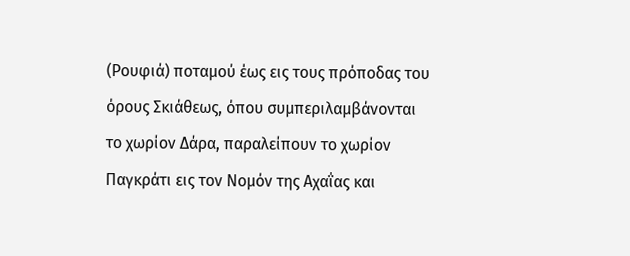(Ρουφιά) ποταμού έως εις τους πρόποδας του όρους Σκιάθεως, όπου συμπεριλαμβάνονται το χωρίον Δάρα, παραλείπουν το χωρίον Παγκράτι εις τον Νομόν της Αχαΐας και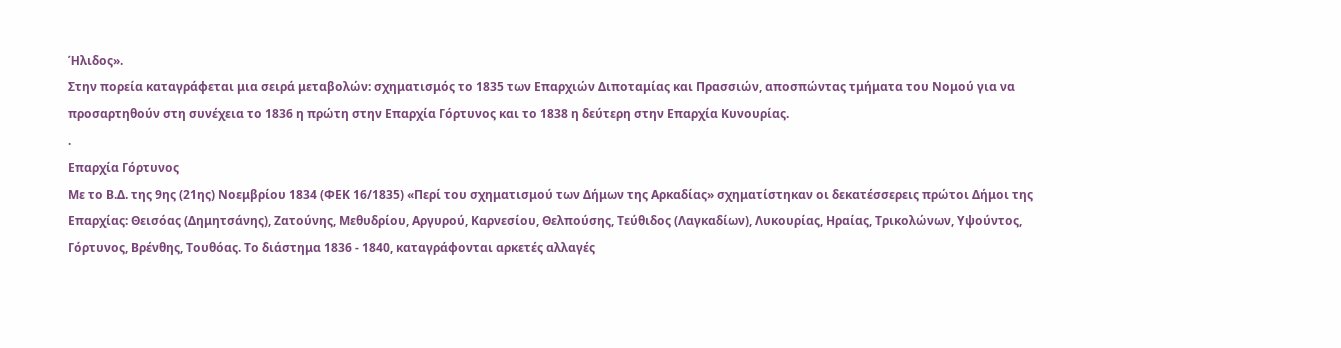Ήλιδος».
Στην πορεία καταγράφεται μια σειρά μεταβολών: σχηματισμός το 1835 των Επαρχιών Διποταμίας και Πρασσιών, αποσπώντας τμήματα του Νομού για να προσαρτηθούν στη συνέχεια το 1836 η πρώτη στην Επαρχία Γόρτυνος και το 1838 η δεύτερη στην Επαρχία Κυνουρίας.
.
Επαρχία Γόρτυνος
Με το Β.Δ. της 9ης (21ης) Νοεμβρίου 1834 (ΦΕΚ 16/1835) «Περί του σχηματισμού των Δήμων της Αρκαδίας» σχηματίστηκαν οι δεκατέσσερεις πρώτοι Δήμοι της Επαρχίας: Θεισόας (Δημητσάνης), Ζατούνης, Μεθυδρίου, Αργυρού, Καρνεσίου, Θελπούσης, Τεύθιδος (Λαγκαδίων), Λυκουρίας, Ηραίας, Τρικολώνων, Υψούντος, Γόρτυνος, Βρένθης, Τουθόας. Το διάστημα 1836 - 1840, καταγράφονται αρκετές αλλαγές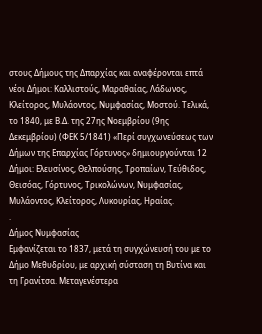στους Δήμους της Δπαρχίας και αναφέρονται επτά νέοι Δήμοι: Καλλιστούς, Μαραθαίας, Λάδωνος, Κλείτορος, Μυλάοντος, Νυμφασίας, Μοστού. Τελικά, το 1840, με Β.Δ. της 27ης Νοεμβρίου (9ης Δεκεμβρίου) (ΦΕΚ 5/1841) «Περί συγχωνεύσεως των Δήμων της Επαρχίας Γόρτυνος» δημιουργούνται 12 Δήμοι: Ελευσίνος, Θελπούσης, Τροπαίων, Τεύθιδος, Θεισόας, Γόρτυνος, Τρικολώνων, Νυμφασίας, Μυλάοντος, Κλείτορος, Λυκουρίας, Ηραίας.
.
Δήμος Νυμφασίας
Εμφανίζεται το 1837, μετά τη συγχώνευσή του με το Δήμο Μεθυδρίου, με αρχική σύσταση τη Βυτίνα και τη Γρανίτσα. Μεταγενέστερα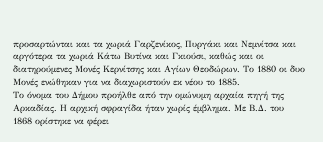προσαρτώνται και τα χωριά Γαρζενίκος, Πυργάκι και Νεμνίτσα και αργότερα τα χωριά Κάτω Βυτίνα και Γκιούσι, καθώς και οι διατηρούμενες Μονές Κερνίτσης και Αγίων Θεοδώρων. Το 1880 οι δυο Μονές ενώθηκαν για να διαχωριστούν εκ νέου το 1885.
Το όνομα του Δήμου προήλθε από την ομώνυμη αρχαία πηγή της Αρκαδίας. Η αρχική σφραγίδα ήταν χωρίς έμβλημα. Με Β.Δ. του 1868 ορίστηκε να φέρει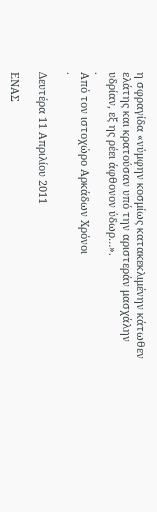η σφραγίδα «νύμφην κοσμίως κατακεκλιμένην κάτωθεν ελάτης και κρατούσαν υπό την αριστεράν μασχάλην υδρίαν, εξ ης ρέει άφθονον ύδωρ…».
.
Από τον ιστοχώρο Αρκάδων Χρόνοι
.

Δευτέρα 11 Απριλίου 2011

ΕΝΑΣ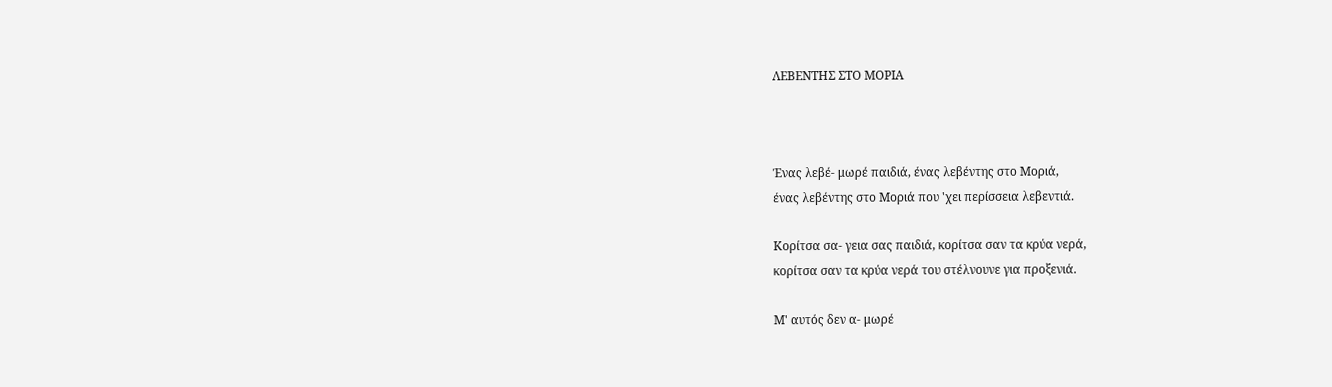ΛΕΒΕΝΤΗΣ ΣΤΟ ΜΟΡΙΑ



Ένας λεβέ- μωρέ παιδιά, ένας λεβέντης στο Μοριά,
ένας λεβέντης στο Μοριά που 'χει περίσσεια λεβεντιά.

Κορίτσα σα- γεια σας παιδιά, κορίτσα σαν τα κρύα νερά,
κορίτσα σαν τα κρύα νερά του στέλνουνε για προξενιά.

Μ' αυτός δεν α- μωρέ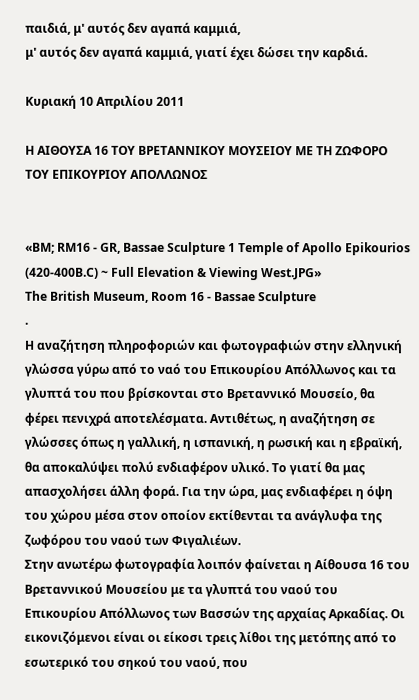παιδιά, μ' αυτός δεν αγαπά καμμιά,
μ' αυτός δεν αγαπά καμμιά, γιατί έχει δώσει την καρδιά.

Κυριακή 10 Απριλίου 2011

Η ΑΙΘΟΥΣΑ 16 ΤΟΥ ΒΡΕΤΑΝΝΙΚΟΥ ΜΟΥΣΕΙΟΥ ΜΕ ΤΗ ΖΩΦΟΡΟ ΤΟΥ ΕΠΙΚΟΥΡΙΟΥ ΑΠΟΛΛΩΝΟΣ


«BM; RM16 - GR, Bassae Sculpture 1 Temple of Apollo Epikourios (420-400B.C) ~ Full Elevation & Viewing West.JPG»
The British Museum, Room 16 - Bassae Sculpture
.
Η αναζήτηση πληροφοριών και φωτογραφιών στην ελληνική γλώσσα γύρω από το ναό του Επικουρίου Απόλλωνος και τα γλυπτά του που βρίσκονται στο Βρεταννικό Μουσείο, θα φέρει πενιχρά αποτελέσματα. Αντιθέτως, η αναζήτηση σε γλώσσες όπως η γαλλική, η ισπανική, η ρωσική και η εβραϊκή, θα αποκαλύψει πολύ ενδιαφέρον υλικό. Το γιατί θα μας απασχολήσει άλλη φορά. Για την ώρα, μας ενδιαφέρει η όψη του χώρου μέσα στον οποίον εκτίθενται τα ανάγλυφα της ζωφόρου του ναού των Φιγαλιέων.
Στην ανωτέρω φωτογραφία λοιπόν φαίνεται η Αίθουσα 16 του Βρεταννικού Μουσείου με τα γλυπτά του ναού του Επικουρίου Απόλλωνος των Βασσών της αρχαίας Αρκαδίας. Οι εικονιζόμενοι είναι οι είκοσι τρεις λίθοι της μετόπης από το εσωτερικό του σηκού του ναού, που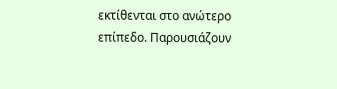εκτίθενται στο ανώτερο επίπεδο. Παρουσιάζουν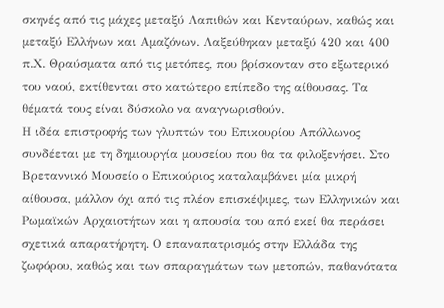σκηνές από τις μάχες μεταξύ Λαπιθών και Κενταύρων, καθώς και μεταξύ Ελλήνων και Αμαζόνων. Λαξεύθηκαν μεταξύ 420 και 400 π.Χ. Θραύσματα από τις μετόπες, που βρίσκονταν στο εξωτερικό του ναού, εκτίθενται στο κατώτερο επίπεδο της αίθουσας. Τα θέματά τους είναι δύσκολο να αναγνωρισθούν.
Η ιδέα επιστροφής των γλυπτών του Επικουρίου Απόλλωνος συνδέεται με τη δημιουργία μουσείου που θα τα φιλοξενήσει. Στο Βρεταννικό Μουσείο ο Επικούριος καταλαμβάνει μία μικρή αίθουσα, μάλλον όχι από τις πλέον επισκέψιμες, των Ελληνικών και Ρωμαϊκών Αρχαιοτήτων και η απουσία του από εκεί θα περάσει σχετικά απαρατήρητη. Ο επαναπατρισμός στην Ελλάδα της ζωφόρου, καθώς και των σπαραγμάτων των μετοπών, παθανότατα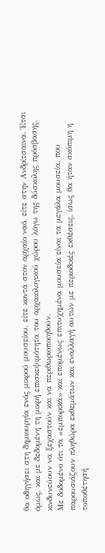θα οδηγήσει στη δημιουργία ενός μικρού μουσείου, είτε κοντά στον αρχαίο ναό, είτε στην Ανδρίτσαινα. Έτσι όμως, και με δεδομένη τη μικρή επισκεψιμότητα του αρχαιολογικού χώρου λόγω της δύσκολης πρόσβασης, κινδυνεύουν να ξεχαστούν και να περιθωριοποιηθούν.
Με δοδομένο ότι τα «εμπορικά» και επομένως επιτυχημένα μουσεία είναι τα μεγάλα μουσεία, που παρουσιάζουν πληθώρα εκθεμάτων και εναλλαγή αυτών με περιοδικές εκθέσεις, ίσως θα ήταν σκόπιμη η τοποθέτησή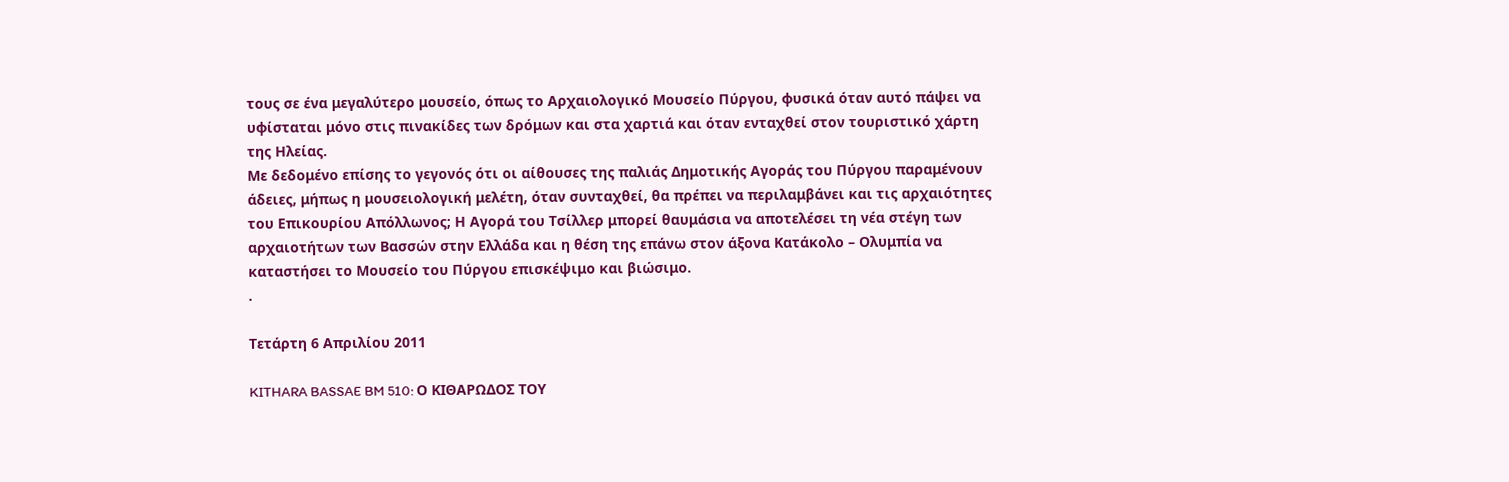τους σε ένα μεγαλύτερο μουσείο, όπως το Αρχαιολογικό Μουσείο Πύργου, φυσικά όταν αυτό πάψει να υφίσταται μόνο στις πινακίδες των δρόμων και στα χαρτιά και όταν ενταχθεί στον τουριστικό χάρτη της Ηλείας.
Με δεδομένο επίσης το γεγονός ότι οι αίθουσες της παλιάς Δημοτικής Αγοράς του Πύργου παραμένουν άδειες, μήπως η μουσειολογική μελέτη, όταν συνταχθεί, θα πρέπει να περιλαμβάνει και τις αρχαιότητες του Επικουρίου Απόλλωνος; Η Αγορά του Τσίλλερ μπορεί θαυμάσια να αποτελέσει τη νέα στέγη των αρχαιοτήτων των Βασσών στην Ελλάδα και η θέση της επάνω στον άξονα Κατάκολο – Ολυμπία να καταστήσει το Μουσείο του Πύργου επισκέψιμο και βιώσιμο.
.

Τετάρτη 6 Απριλίου 2011

KITHARA BASSAE BM 510: Ο ΚΙΘΑΡΩΔΟΣ ΤΟΥ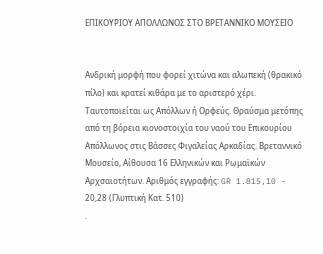ΕΠΙΚΟΥΡΙΟΥ ΑΠΟΛΛΩΝΟΣ ΣΤΟ ΒΡΕΤΑΝΝΙΚΟ ΜΟΥΣΕΙΟ


Ανδρική μορφή που φορεί χιτώνα και αλωπεκή (θρακικό πίλο) και κρατεί κιθάρα με το αριστερό χέρι. Ταυτοποιείται ως Απόλλων ή Ορφεύς. Θραύσμα μετόπης από τη βόρεια κιονοστοιχία του ναού του Επικουρίου Απόλλωνος στις Βάσσες Φιγαλείας Αρκαδίας. Βρεταννικό Μουσείο, Αίθουσα 16 Ελληνικών και Ρωμαϊκών Αρχσαιοτήτων. Αριθμός εγγραφής: GR 1.815,10 - 20,28 (Γλυπτική Κατ. 510)
.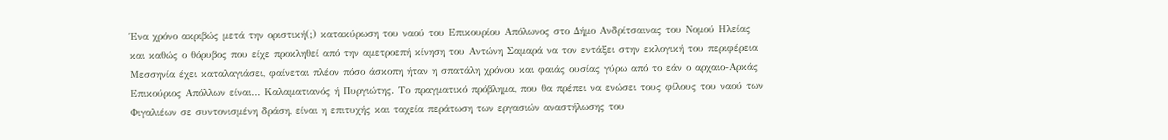Ένα χρόνο ακριβώς μετά την οριστική(;) κατακύρωση του ναού του Επικουρίου Απόλωνος στο Δήμο Ανδρίτσαινας του Νομού Ηλείας και καθώς ο θόρυβος που είχε προκληθεί από την αμετροεπή κίνηση του Αντώνη Σαμαρά να τον εντάξει στην εκλογική του περιφέρεια Μεσσηνία έχει καταλαγιάσει, φαίνεται πλέον πόσο άσκοπη ήταν η σπατάλη χρόνου και φαιάς ουσίας γύρω από το εάν ο αρχαιο-Αρκάς Επικούριος Απόλλων είναι… Καλαματιανός ή Πυργιώτης. Το πραγματικό πρόβλημα, που θα πρέπει να ενώσει τους φίλους του ναού των Φιγαλιέων σε συντονισμένη δράση, είναι η επιτυχής και ταχεία περάτωση των εργασιών αναστήλωσης του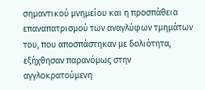σημαντικού μνημείου και η προσπάθεια επαναπατρισμού των αναγλύφων τμημάτων του, που αποσπάστηκαν με δολιότητα, εξήχθησαν παρανόμως στην αγγλοκρατούμενη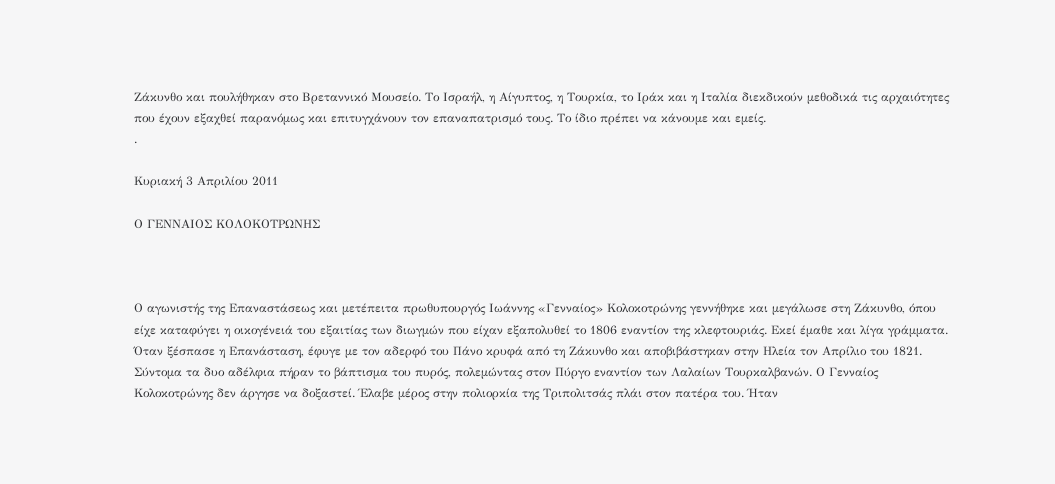Ζάκυνθο και πουλήθηκαν στο Βρεταννικό Μουσείο. Το Ισραήλ, η Αίγυπτος, η Τουρκία, το Ιράκ και η Ιταλία διεκδικούν μεθοδικά τις αρχαιότητες που έχουν εξαχθεί παρανόμως και επιτυγχάνουν τον επαναπατρισμό τους. Το ίδιο πρέπει να κάνουμε και εμείς.
.

Κυριακή 3 Απριλίου 2011

Ο ΓΕΝΝΑΙΟΣ ΚΟΛΟΚΟΤΡΩΝΗΣ



Ο αγωνιστής της Επαναστάσεως και μετέπειτα πρωθυπουργός Ιωάννης «Γενναίος» Κολοκοτρώνης γεννήθηκε και μεγάλωσε στη Ζάκυνθο, όπου είχε καταφύγει η οικογένειά του εξαιτίας των διωγμών που είχαν εξαπολυθεί το 1806 εναντίον της κλεφτουριάς. Εκεί έμαθε και λίγα γράμματα. Όταν ξέσπασε η Επανάσταση, έφυγε με τον αδερφό του Πάνο κρυφά από τη Ζάκυνθο και αποβιβάστηκαν στην Ηλεία τον Απρίλιο του 1821. Σύντομα τα δυο αδέλφια πήραν το βάπτισμα του πυρός, πολεμώντας στον Πύργο εναντίον των Λαλαίων Τουρκαλβανών. Ο Γενναίος Κολοκοτρώνης δεν άργησε να δοξαστεί. Έλαβε μέρος στην πολιορκία της Τριπολιτσάς πλάι στον πατέρα του. Ήταν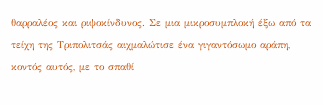θαρραλέος και ριψοκίνδυνος. Σε μια μικροσυμπλοκή έξω από τα τείχη της Τριπολιτσάς αιχμαλώτισε ένα γιγαντόσωμο αράπη, κοντός αυτός, με το σπαθί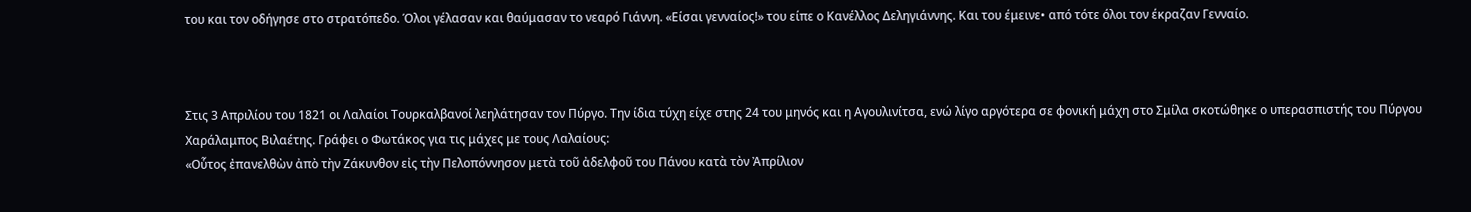του και τον οδήγησε στο στρατόπεδο. Όλοι γέλασαν και θαύμασαν το νεαρό Γιάννη. «Είσαι γενναίος!» του είπε ο Κανέλλος Δεληγιάννης. Και του έμεινε• από τότε όλοι τον έκραζαν Γενναίο.



Στις 3 Απριλίου του 1821 οι Λαλαίοι Τουρκαλβανοί λεηλάτησαν τον Πύργο. Την ίδια τύχη είχε στης 24 του μηνός και η Αγουλινίτσα, ενώ λίγο αργότερα σε φονική μάχη στο Σμίλα σκοτώθηκε ο υπερασπιστής του Πύργου Χαράλαμπος Βιλαέτης. Γράφει ο Φωτάκος για τις μάχες με τους Λαλαίους:
«Οὗτος ἐπανελθὼν ἀπὸ τὴν Ζάκυνθον εἰς τὴν Πελοπόννησον μετὰ τοῦ ἀδελφοῦ του Πάνου κατὰ τὸν Ἀπρίλιον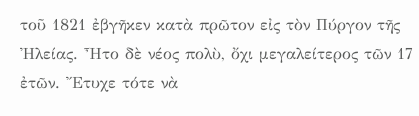τοῦ 1821 ἐβγῆκεν κατὰ πρῶτον εἰς τὸν Πύργον τῆς Ἠλείας. Ἦτο δὲ νέος πολὺ, ὄχι μεγαλείτερος τῶν 17 ἐτῶν. Ἔτυχε τότε νὰ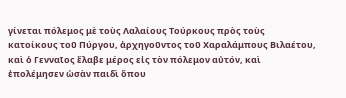γίνεται πόλεμος μὲ τοὺς Λαλαίους Τούρκους πρὸς τοὺς κατοίκους τοῦ Πύργου, ἀρχηγοῦντος τοῦ Χαραλάμπους Βιλαέτου, καὶ ὁ Γενναῖος ἔλαβε μέρος εἰς τὸν πόλεμον αὐτόν, καὶ ἐπολέμησεν ὡσὰν παιδὶ ὅπου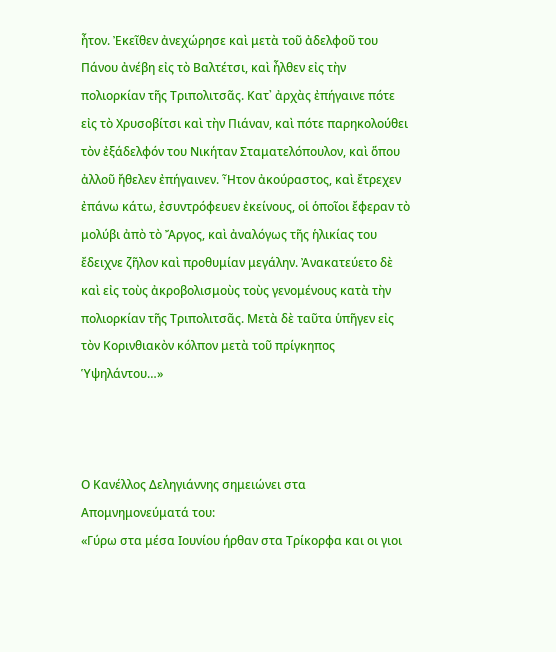ἦτον. Ἐκεῖθεν ἀνεχώρησε καὶ μετὰ τοῦ ἀδελφοῦ του Πάνου ἀνέβη εἰς τὸ Βαλτέτσι, καὶ ἦλθεν εἰς τὴν πολιορκίαν τῆς Τριπολιτσᾶς. Κατ᾿ ἀρχὰς ἐπήγαινε πότε εἰς τὸ Χρυσοβίτσι καὶ τὴν Πιάναν, καὶ πότε παρηκολούθει τὸν ἐξάδελφόν του Νικήταν Σταματελόπουλον, καὶ ὅπου ἀλλοῦ ἤθελεν ἐπήγαινεν. Ἦτον ἀκούραστος, καὶ ἔτρεχεν ἐπάνω κάτω, ἐσυντρόφευεν ἐκείνους, οἱ ὁποῖοι ἔφεραν τὸ μολύβι ἀπὸ τὸ Ἄργος, καὶ ἀναλόγως τῆς ἡλικίας του ἔδειχνε ζῆλον καὶ προθυμίαν μεγάλην. Ἀνακατεύετο δὲ καὶ εἰς τοὺς ἀκροβολισμοὺς τοὺς γενομένους κατὰ τὴν πολιορκίαν τῆς Τριπολιτσᾶς. Μετὰ δὲ ταῦτα ὑπῆγεν εἰς τὸν Κορινθιακὸν κόλπον μετὰ τοῦ πρίγκηπος Ὑψηλάντου…»



Ο Κανέλλος Δεληγιάννης σημειώνει στα Απομνημονεύματά του:
«Γύρω στα μέσα Ιουνίου ήρθαν στα Τρίκορφα και οι γιοι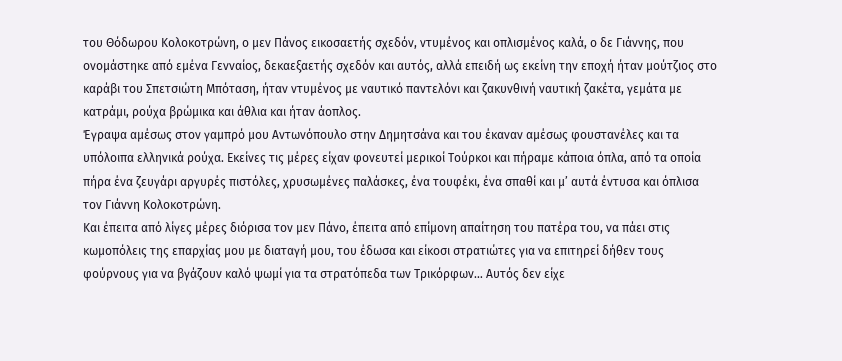του Θόδωρου Κολοκοτρώνη, ο μεν Πάνος εικοσαετής σχεδόν, ντυμένος και οπλισμένος καλά, ο δε Γιάννης, που ονομάστηκε από εμένα Γενναίος, δεκαεξαετής σχεδόν και αυτός, αλλά επειδή ως εκείνη την εποχή ήταν μούτζιος στο καράβι του Σπετσιώτη Μπόταση, ήταν ντυμένος με ναυτικό παντελόνι και ζακυνθινή ναυτική ζακέτα, γεμάτα με κατράμι, ρούχα βρώμικα και άθλια και ήταν άοπλος.
Έγραψα αμέσως στον γαμπρό μου Αντωνόπουλο στην Δημητσάνα και του έκαναν αμέσως φουστανέλες και τα υπόλοιπα ελληνικά ρούχα. Εκείνες τις μέρες είχαν φονευτεί μερικοί Τούρκοι και πήραμε κάποια όπλα, από τα οποία πήρα ένα ζευγάρι αργυρές πιστόλες, χρυσωμένες παλάσκες, ένα τουφέκι, ένα σπαθί και μ’ αυτά έντυσα και όπλισα τον Γιάννη Κολοκοτρώνη.
Και έπειτα από λίγες μέρες διόρισα τον μεν Πάνο, έπειτα από επίμονη απαίτηση του πατέρα του, να πάει στις κωμοπόλεις της επαρχίας μου με διαταγή μου, του έδωσα και είκοσι στρατιώτες για να επιτηρεί δήθεν τους φούρνους για να βγάζουν καλό ψωμί για τα στρατόπεδα των Τρικόρφων… Αυτός δεν είχε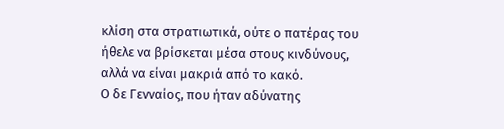κλίση στα στρατιωτικά, ούτε ο πατέρας του ήθελε να βρίσκεται μέσα στους κινδύνους, αλλά να είναι μακριά από το κακό.
Ο δε Γενναίος, που ήταν αδύνατης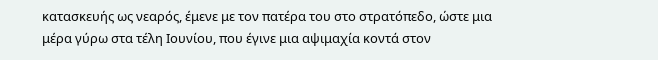κατασκευής ως νεαρός, έμενε με τον πατέρα του στο στρατόπεδο, ώστε μια μέρα γύρω στα τέλη Ιουνίου, που έγινε μια αψιμαχία κοντά στον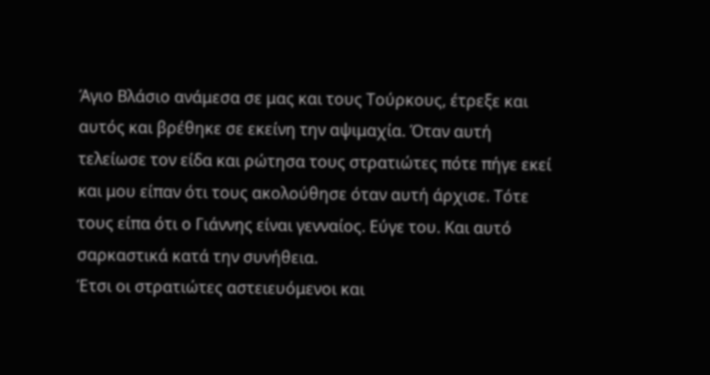Άγιο Βλάσιο ανάμεσα σε μας και τους Τούρκους, έτρεξε και αυτός και βρέθηκε σε εκείνη την αψιμαχία. Όταν αυτή τελείωσε τον είδα και ρώτησα τους στρατιώτες πότε πήγε εκεί και μου είπαν ότι τους ακολούθησε όταν αυτή άρχισε. Τότε τους είπα ότι ο Γιάννης είναι γενναίος. Εύγε του. Και αυτό σαρκαστικά κατά την συνήθεια.
Έτσι οι στρατιώτες αστειευόμενοι και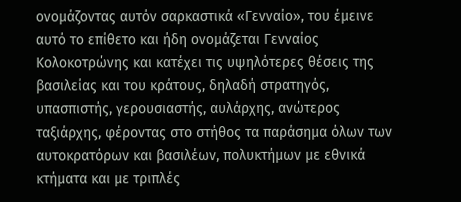ονομάζοντας αυτόν σαρκαστικά «Γενναίο», του έμεινε αυτό το επίθετο και ήδη ονομάζεται Γενναίος Κολοκοτρώνης και κατέχει τις υψηλότερες θέσεις της βασιλείας και του κράτους, δηλαδή στρατηγός, υπασπιστής, γερουσιαστής, αυλάρχης, ανώτερος ταξιάρχης, φέροντας στο στήθος τα παράσημα όλων των αυτοκρατόρων και βασιλέων, πολυκτήμων με εθνικά κτήματα και με τριπλές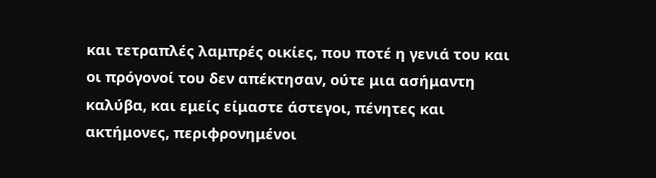και τετραπλές λαμπρές οικίες, που ποτέ η γενιά του και οι πρόγονοί του δεν απέκτησαν, ούτε μια ασήμαντη καλύβα, και εμείς είμαστε άστεγοι, πένητες και ακτήμονες, περιφρονημένοι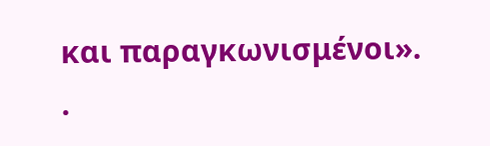και παραγκωνισμένοι».
.